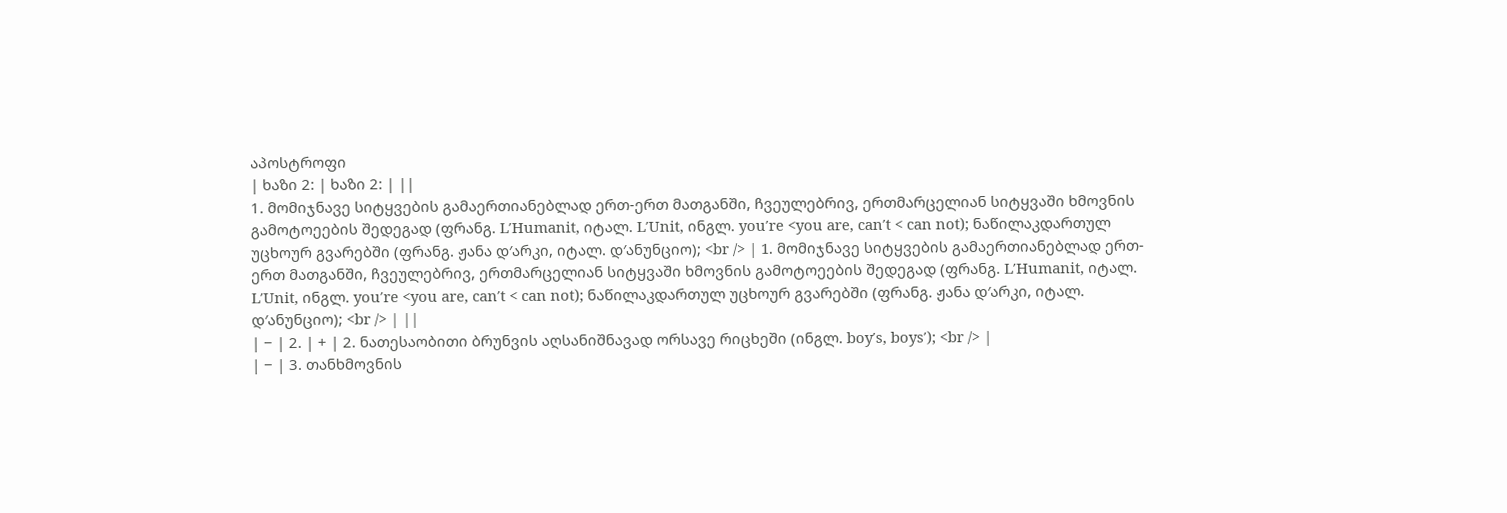აპოსტროფი
| ხაზი 2: | ხაზი 2: | ||
1. მომიჯნავე სიტყვების გამაერთიანებლად ერთ-ერთ მათგანში, ჩვეულებრივ, ერთმარცელიან სიტყვაში ხმოვნის გამოტოეების შედეგად (ფრანგ. L′Humanit, იტალ. L′Unit, ინგლ. you′re <you are, can′t < can not); ნაწილაკდართულ უცხოურ გვარებში (ფრანგ. ჟანა დ′არკი, იტალ. დ′ანუნციო); <br /> | 1. მომიჯნავე სიტყვების გამაერთიანებლად ერთ-ერთ მათგანში, ჩვეულებრივ, ერთმარცელიან სიტყვაში ხმოვნის გამოტოეების შედეგად (ფრანგ. L′Humanit, იტალ. L′Unit, ინგლ. you′re <you are, can′t < can not); ნაწილაკდართულ უცხოურ გვარებში (ფრანგ. ჟანა დ′არკი, იტალ. დ′ანუნციო); <br /> | ||
| − | 2. | + | 2. ნათესაობითი ბრუნვის აღსანიშნავად ორსავე რიცხეში (ინგლ. boy′s, boys′); <br /> |
| − | 3. თანხმოვნის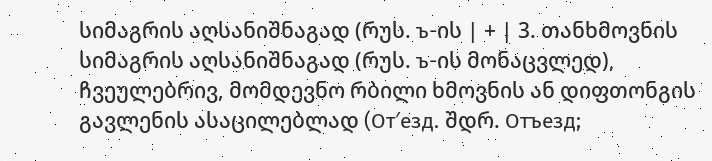სიმაგრის აღსანიშნაგად (რუს. ъ-ის | + | 3. თანხმოვნის სიმაგრის აღსანიშნაგად (რუს. ъ-ის მონაცვლედ), ჩვეულებრივ, მომდევნო რბილი ხმოვნის ან დიფთონგის გავლენის ასაცილებლად (От′езд. შდრ. Отъезд;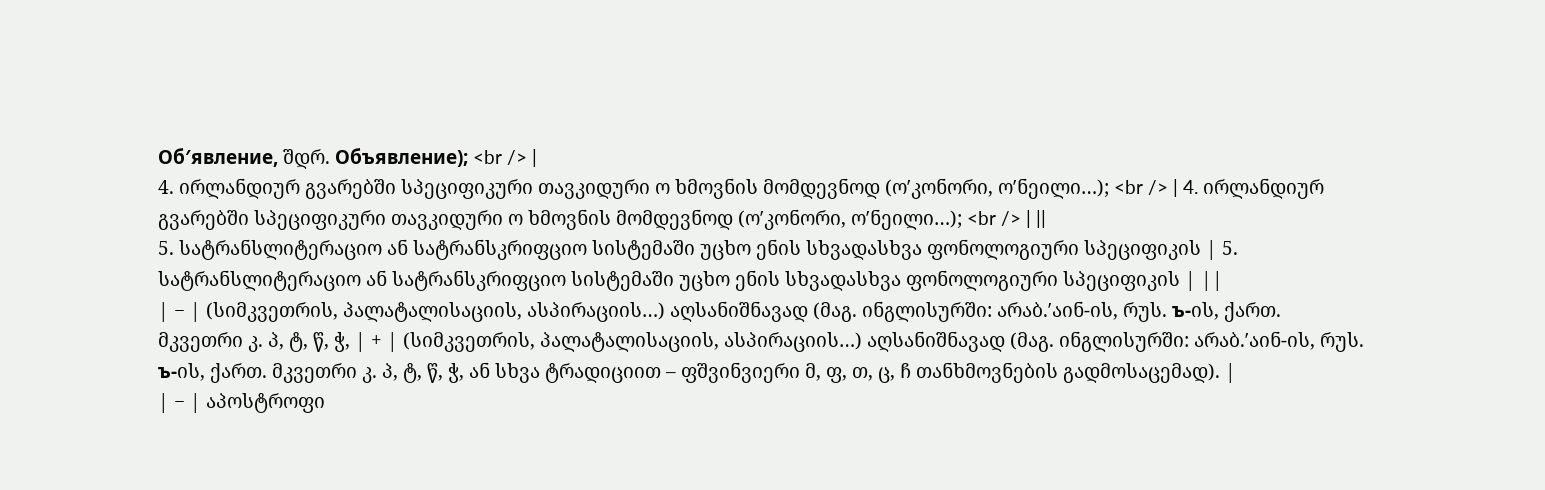Об′явление, შდრ. Объявление); <br /> |
4. ირლანდიურ გვარებში სპეციფიკური თავკიდური ო ხმოვნის მომდევნოდ (ო′კონორი, ო′ნეილი…); <br /> | 4. ირლანდიურ გვარებში სპეციფიკური თავკიდური ო ხმოვნის მომდევნოდ (ო′კონორი, ო′ნეილი…); <br /> | ||
5. სატრანსლიტერაციო ან სატრანსკრიფციო სისტემაში უცხო ენის სხვადასხვა ფონოლოგიური სპეციფიკის | 5. სატრანსლიტერაციო ან სატრანსკრიფციო სისტემაში უცხო ენის სხვადასხვა ფონოლოგიური სპეციფიკის | ||
| − | (სიმკვეთრის, პალატალისაციის, ასპირაციის…) აღსანიშნავად (მაგ. ინგლისურში: არაბ.′აინ-ის, რუს. ъ-ის, ქართ. მკვეთრი კ. პ, ტ, წ, ჭ, | + | (სიმკვეთრის, პალატალისაციის, ასპირაციის…) აღსანიშნავად (მაგ. ინგლისურში: არაბ.′აინ-ის, რუს. ъ-ის, ქართ. მკვეთრი კ. პ, ტ, წ, ჭ, ან სხვა ტრადიციით – ფშვინვიერი მ, ფ, თ, ც, ჩ თანხმოვნების გადმოსაცემად). |
| − | აპოსტროფი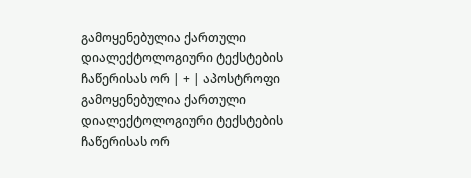გამოყენებულია ქართული დიალექტოლოგიური ტექსტების ჩაწერისას ორ | + | აპოსტროფი გამოყენებულია ქართული დიალექტოლოგიური ტექსტების ჩაწერისას ორ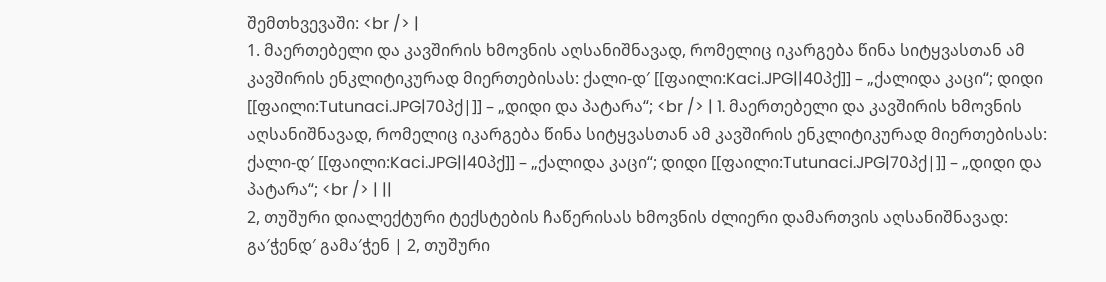შემთხვევაში: <br /> |
1. მაერთებელი და კავშირის ხმოვნის აღსანიშნავად, რომელიც იკარგება წინა სიტყვასთან ამ კავშირის ენკლიტიკურად მიერთებისას: ქალი-დ′ [[ფაილი:Kaci.JPG||40პქ]] – „ქალიდა კაცი“; დიდი [[ფაილი:Tutunaci.JPG|70პქ|]] – „დიდი და პატარა“; <br /> | 1. მაერთებელი და კავშირის ხმოვნის აღსანიშნავად, რომელიც იკარგება წინა სიტყვასთან ამ კავშირის ენკლიტიკურად მიერთებისას: ქალი-დ′ [[ფაილი:Kaci.JPG||40პქ]] – „ქალიდა კაცი“; დიდი [[ფაილი:Tutunaci.JPG|70პქ|]] – „დიდი და პატარა“; <br /> | ||
2, თუშური დიალექტური ტექსტების ჩაწერისას ხმოვნის ძლიერი დამართვის აღსანიშნავად: გა′ჭენდ′ გამა′ჭენ | 2, თუშური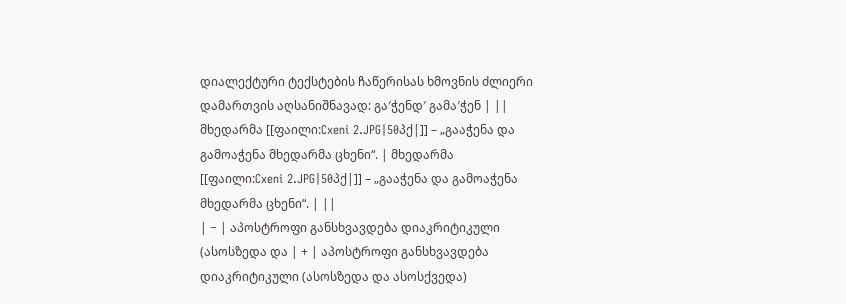დიალექტური ტექსტების ჩაწერისას ხმოვნის ძლიერი დამართვის აღსანიშნავად: გა′ჭენდ′ გამა′ჭენ | ||
მხედარმა [[ფაილი:Cxeni 2.JPG|50პქ|]] – „გააჭენა და გამოაჭენა მხედარმა ცხენი“. | მხედარმა [[ფაილი:Cxeni 2.JPG|50პქ|]] – „გააჭენა და გამოაჭენა მხედარმა ცხენი“. | ||
| − | აპოსტროფი განსხვავდება დიაკრიტიკული (ასოსზედა და | + | აპოსტროფი განსხვავდება დიაკრიტიკული (ასოსზედა და ასოსქვედა)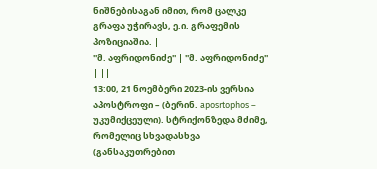ნიშნებისაგან იმით, რომ ცალკე გრაფა უჭირავს, ე.ი. გრაფემის პოზიციაშია. |
''მ. აფრიდონიძე'' | ''მ. აფრიდონიძე'' | ||
13:00, 21 ნოემბერი 2023-ის ვერსია
აპოსტროფი – (ბერინ. aposrtophos – უკუმიქცეული). სტრიქონზედა მძიმე, რომელიც სხვადასხვა (განსაკუთრებით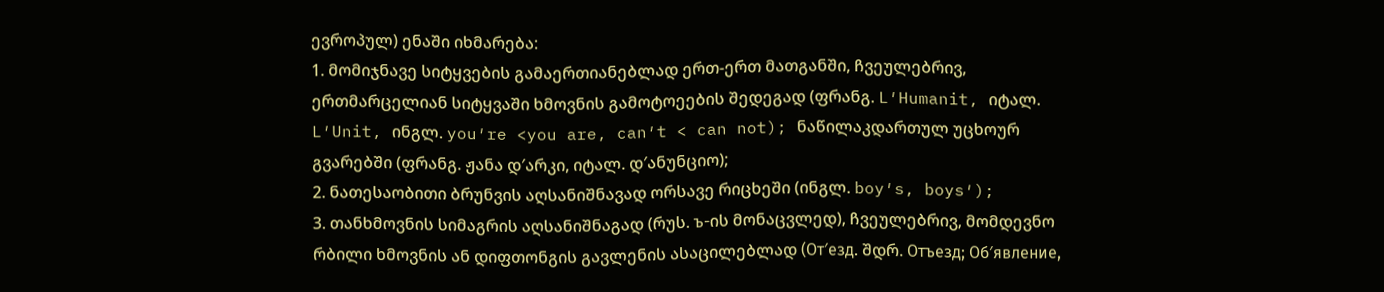ევროპულ) ენაში იხმარება:
1. მომიჯნავე სიტყვების გამაერთიანებლად ერთ-ერთ მათგანში, ჩვეულებრივ, ერთმარცელიან სიტყვაში ხმოვნის გამოტოეების შედეგად (ფრანგ. L′Humanit, იტალ. L′Unit, ინგლ. you′re <you are, can′t < can not); ნაწილაკდართულ უცხოურ გვარებში (ფრანგ. ჟანა დ′არკი, იტალ. დ′ანუნციო);
2. ნათესაობითი ბრუნვის აღსანიშნავად ორსავე რიცხეში (ინგლ. boy′s, boys′);
3. თანხმოვნის სიმაგრის აღსანიშნაგად (რუს. ъ-ის მონაცვლედ), ჩვეულებრივ, მომდევნო რბილი ხმოვნის ან დიფთონგის გავლენის ასაცილებლად (От′езд. შდრ. Отъезд; Об′явление,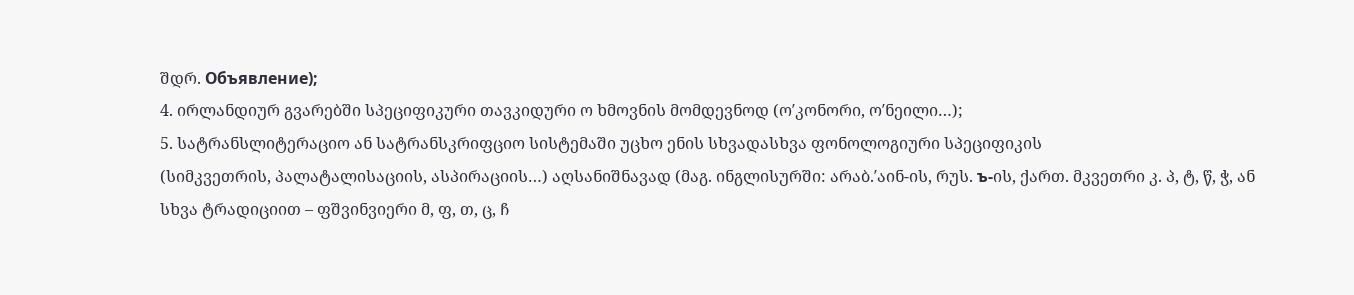შდრ. Объявление);
4. ირლანდიურ გვარებში სპეციფიკური თავკიდური ო ხმოვნის მომდევნოდ (ო′კონორი, ო′ნეილი…);
5. სატრანსლიტერაციო ან სატრანსკრიფციო სისტემაში უცხო ენის სხვადასხვა ფონოლოგიური სპეციფიკის
(სიმკვეთრის, პალატალისაციის, ასპირაციის…) აღსანიშნავად (მაგ. ინგლისურში: არაბ.′აინ-ის, რუს. ъ-ის, ქართ. მკვეთრი კ. პ, ტ, წ, ჭ, ან სხვა ტრადიციით – ფშვინვიერი მ, ფ, თ, ც, ჩ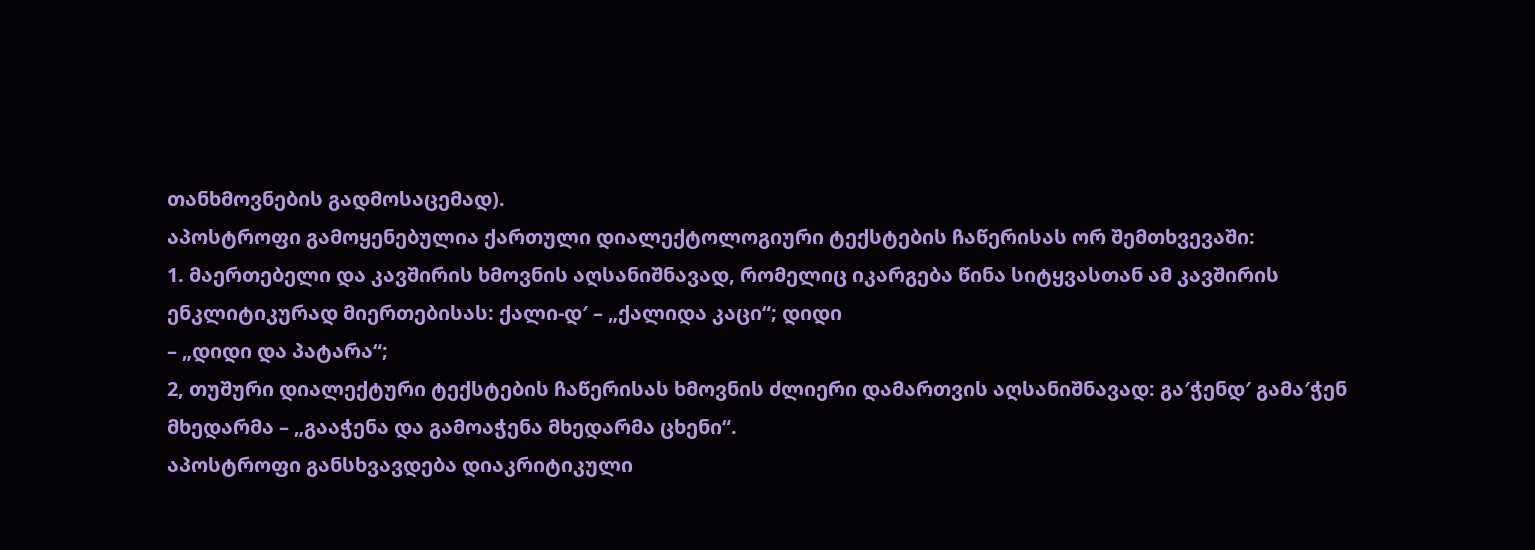თანხმოვნების გადმოსაცემად).
აპოსტროფი გამოყენებულია ქართული დიალექტოლოგიური ტექსტების ჩაწერისას ორ შემთხვევაში:
1. მაერთებელი და კავშირის ხმოვნის აღსანიშნავად, რომელიც იკარგება წინა სიტყვასთან ამ კავშირის ენკლიტიკურად მიერთებისას: ქალი-დ′ – „ქალიდა კაცი“; დიდი
– „დიდი და პატარა“;
2, თუშური დიალექტური ტექსტების ჩაწერისას ხმოვნის ძლიერი დამართვის აღსანიშნავად: გა′ჭენდ′ გამა′ჭენ
მხედარმა – „გააჭენა და გამოაჭენა მხედარმა ცხენი“.
აპოსტროფი განსხვავდება დიაკრიტიკული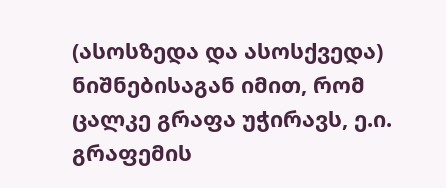(ასოსზედა და ასოსქვედა) ნიშნებისაგან იმით, რომ ცალკე გრაფა უჭირავს, ე.ი. გრაფემის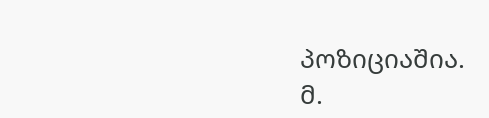პოზიციაშია.
მ.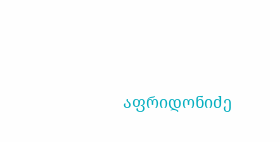აფრიდონიძე